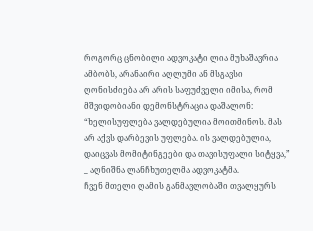როგორც ცნობილი ადვოკატი ლია მუხაშავრია ამბობს, არანაირი აღლუმი ან მსგავსი ღონისძიება არ არის საფუძველი იმისა, რომ მშვიდობიანი დემონსტრაცია დაშალონ: “ხელისუფლება ვალდებულია მოითმინოს. მას არ აქვს დარბევის უფლება. ის ვალდებულია, დაიცვას მომიტინგეები და თავისუფალი სიტყვა,” _ აღნიშნა ლანჩხუთელმა ადვოკატმა.
ჩვენ მთელი ღამის განმავლობაში თვალყურს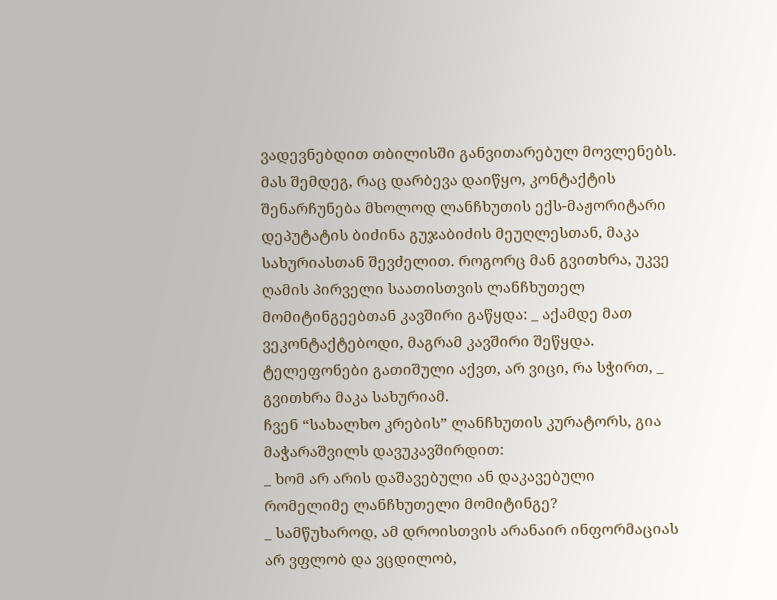ვადევნებდით თბილისში განვითარებულ მოვლენებს. მას შემდეგ, რაც დარბევა დაიწყო, კონტაქტის შენარჩუნება მხოლოდ ლანჩხუთის ექს-მაჟორიტარი დეპუტატის ბიძინა გუჯაბიძის მეუღლესთან, მაკა სახურიასთან შევძელით. როგორც მან გვითხრა, უკვე ღამის პირველი საათისთვის ლანჩხუთელ მომიტინგეებთან კავშირი გაწყდა: _ აქამდე მათ ვეკონტაქტებოდი, მაგრამ კავშირი შეწყდა. ტელეფონები გათიშული აქვთ, არ ვიცი, რა სჭირთ, _ გვითხრა მაკა სახურიამ.
ჩვენ “სახალხო კრების” ლანჩხუთის კურატორს, გია მაჭარაშვილს დავუკავშირდით:
_ ხომ არ არის დაშავებული ან დაკავებული რომელიმე ლანჩხუთელი მომიტინგე?
_ სამწუხაროდ, ამ დროისთვის არანაირ ინფორმაციას არ ვფლობ და ვცდილობ,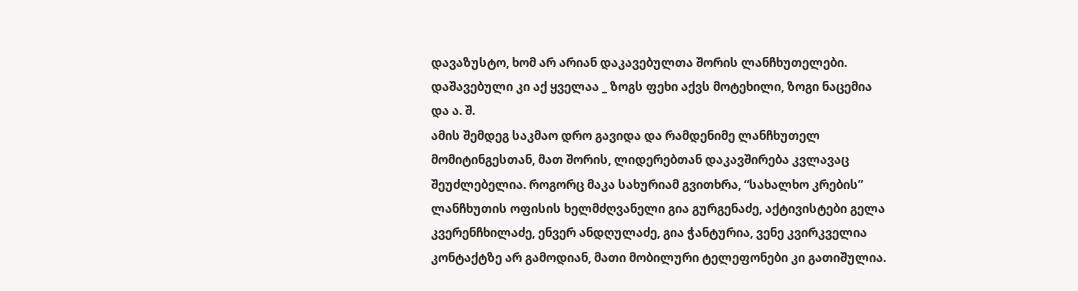დავაზუსტო, ხომ არ არიან დაკავებულთა შორის ლანჩხუთელები. დაშავებული კი აქ ყველაა _ ზოგს ფეხი აქვს მოტეხილი, ზოგი ნაცემია და ა. შ.
ამის შემდეგ საკმაო დრო გავიდა და რამდენიმე ლანჩხუთელ მომიტინგესთან, მათ შორის, ლიდერებთან დაკავშირება კვლავაც შეუძლებელია. როგორც მაკა სახურიამ გვითხრა, “სახალხო კრების” ლანჩხუთის ოფისის ხელმძღვანელი გია გურგენაძე, აქტივისტები გელა კვერენჩხილაძე, ენვერ ანდღულაძე, გია ჭანტურია, ვენე კვირკველია კონტაქტზე არ გამოდიან, მათი მობილური ტელეფონები კი გათიშულია.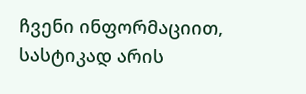ჩვენი ინფორმაციით, სასტიკად არის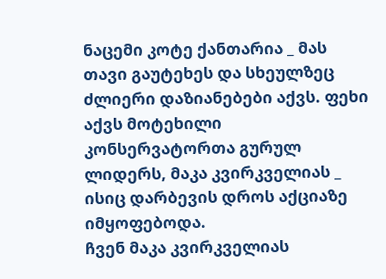ნაცემი კოტე ქანთარია _ მას თავი გაუტეხეს და სხეულზეც ძლიერი დაზიანებები აქვს. ფეხი აქვს მოტეხილი კონსერვატორთა გურულ ლიდერს, მაკა კვირკველიას _ ისიც დარბევის დროს აქციაზე იმყოფებოდა.
ჩვენ მაკა კვირკველიას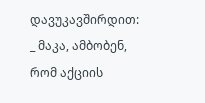დავუკავშირდით:
_ მაკა, ამბობენ, რომ აქციის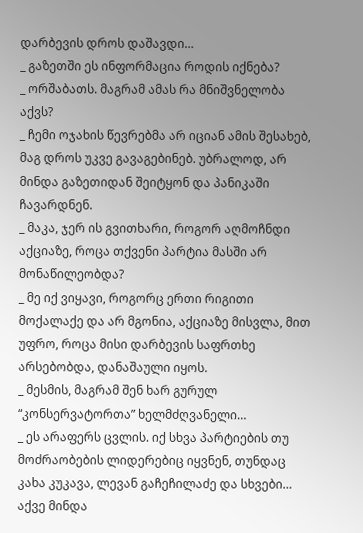დარბევის დროს დაშავდი…
_ გაზეთში ეს ინფორმაცია როდის იქნება?
_ ორშაბათს. მაგრამ ამას რა მნიშვნელობა აქვს?
_ ჩემი ოჯახის წევრებმა არ იციან ამის შესახებ, მაგ დროს უკვე გავაგებინებ. უბრალოდ, არ მინდა გაზეთიდან შეიტყონ და პანიკაში ჩავარდნენ.
_ მაკა, ჯერ ის გვითხარი, როგორ აღმოჩნდი აქციაზე, როცა თქვენი პარტია მასში არ მონაწილეობდა?
_ მე იქ ვიყავი, როგორც ერთი რიგითი მოქალაქე და არ მგონია, აქციაზე მისვლა, მით უფრო, როცა მისი დარბევის საფრთხე არსებობდა, დანაშაული იყოს.
_ მესმის, მაგრამ შენ ხარ გურულ “კონსერვატორთა” ხელმძღვანელი…
_ ეს არაფერს ცვლის. იქ სხვა პარტიების თუ მოძრაობების ლიდერებიც იყვნენ, თუნდაც კახა კუკავა, ლევან გაჩეჩილაძე და სხვები… აქვე მინდა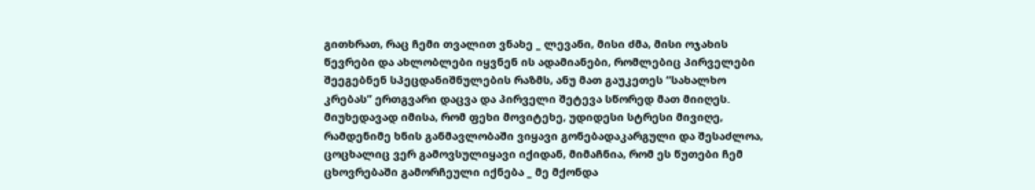გითხრათ, რაც ჩემი თვალით ვნახე _ ლევანი, მისი ძმა, მისი ოჯახის წევრები და ახლობლები იყვნენ ის ადამიანები, რომლებიც პირველები შეეგებნენ სპეცდანიშნულების რაზმს, ანუ მათ გაუკეთეს “სახალხო კრებას” ერთგვარი დაცვა და პირველი შეტევა სწორედ მათ მიიღეს.
მიუხედავად იმისა, რომ ფეხი მოვიტეხე, უდიდესი სტრესი მივიღე, რამდენიმე ხნის განმავლობაში ვიყავი გონებადაკარგული და შესაძლოა, ცოცხალიც ვერ გამოვსულიყავი იქიდან, მიმაჩნია, რომ ეს წუთები ჩემ ცხოვრებაში გამორჩეული იქნება _ მე მქონდა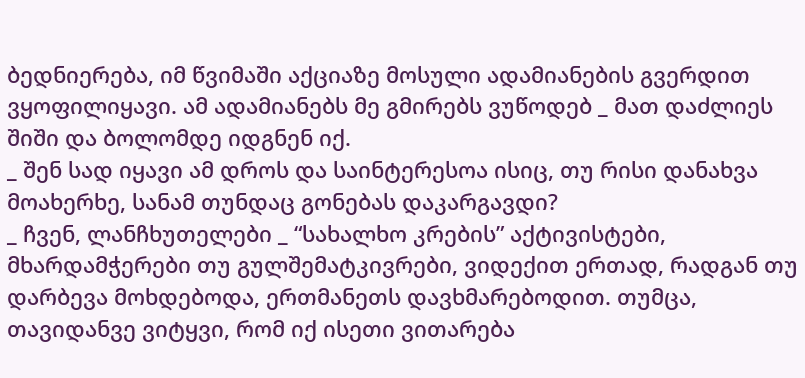ბედნიერება, იმ წვიმაში აქციაზე მოსული ადამიანების გვერდით ვყოფილიყავი. ამ ადამიანებს მე გმირებს ვუწოდებ _ მათ დაძლიეს შიში და ბოლომდე იდგნენ იქ.
_ შენ სად იყავი ამ დროს და საინტერესოა ისიც, თუ რისი დანახვა მოახერხე, სანამ თუნდაც გონებას დაკარგავდი?
_ ჩვენ, ლანჩხუთელები _ “სახალხო კრების” აქტივისტები, მხარდამჭერები თუ გულშემატკივრები, ვიდექით ერთად, რადგან თუ დარბევა მოხდებოდა, ერთმანეთს დავხმარებოდით. თუმცა, თავიდანვე ვიტყვი, რომ იქ ისეთი ვითარება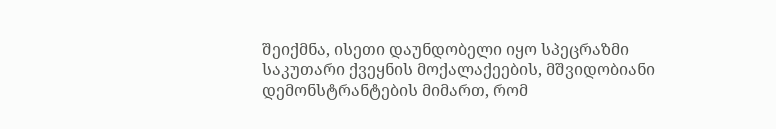შეიქმნა, ისეთი დაუნდობელი იყო სპეცრაზმი საკუთარი ქვეყნის მოქალაქეების, მშვიდობიანი დემონსტრანტების მიმართ, რომ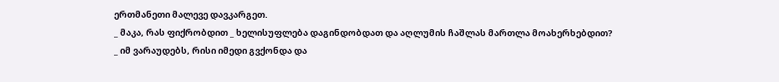ერთმანეთი მალევე დავკარგეთ.
_ მაკა, რას ფიქრობდით _ ხელისუფლება დაგინდობდათ და აღლუმის ჩაშლას მართლა მოახერხებდით?
_ იმ ვარაუდებს, რისი იმედი გვქონდა და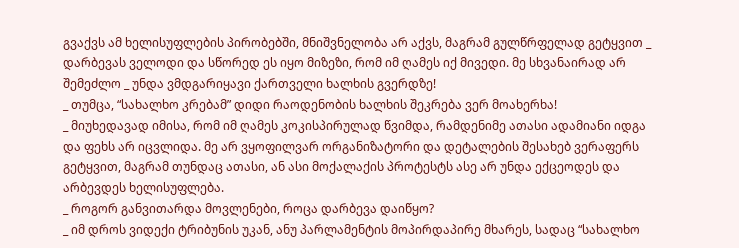გვაქვს ამ ხელისუფლების პირობებში, მნიშვნელობა არ აქვს, მაგრამ გულწრფელად გეტყვით _ დარბევას ველოდი და სწორედ ეს იყო მიზეზი, რომ იმ ღამეს იქ მივედი. მე სხვანაირად არ შემეძლო _ უნდა ვმდგარიყავი ქართველი ხალხის გვერდზე!
_ თუმცა, “სახალხო კრებამ” დიდი რაოდენობის ხალხის შეკრება ვერ მოახერხა!
_ მიუხედავად იმისა, რომ იმ ღამეს კოკისპირულად წვიმდა, რამდენიმე ათასი ადამიანი იდგა და ფეხს არ იცვლიდა. მე არ ვყოფილვარ ორგანიზატორი და დეტალების შესახებ ვერაფერს გეტყვით, მაგრამ თუნდაც ათასი, ან ასი მოქალაქის პროტესტს ასე არ უნდა ექცეოდეს და არბევდეს ხელისუფლება.
_ როგორ განვითარდა მოვლენები, როცა დარბევა დაიწყო?
_ იმ დროს ვიდექი ტრიბუნის უკან, ანუ პარლამენტის მოპირდაპირე მხარეს, სადაც “სახალხო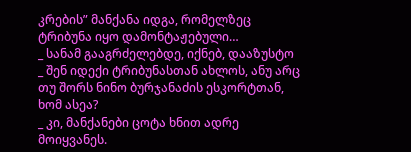კრების” მანქანა იდგა, რომელზეც ტრიბუნა იყო დამონტაჟებული…
_ სანამ გააგრძელებდე, იქნებ, დააზუსტო _ შენ იდექი ტრიბუნასთან ახლოს, ანუ არც თუ შორს ნინო ბურჯანაძის ესკორტთან, ხომ ასეა?
_ კი, მანქანები ცოტა ხნით ადრე მოიყვანეს.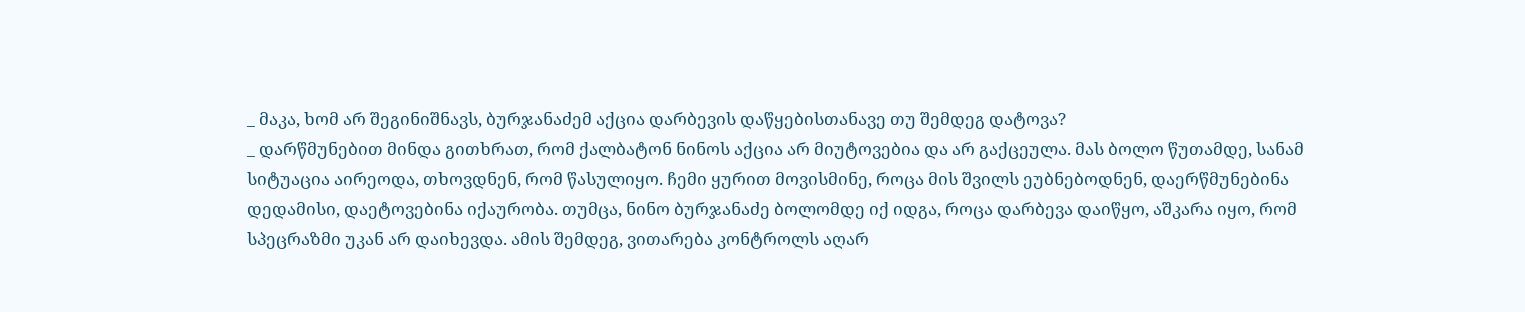_ მაკა, ხომ არ შეგინიშნავს, ბურჯანაძემ აქცია დარბევის დაწყებისთანავე თუ შემდეგ დატოვა?
_ დარწმუნებით მინდა გითხრათ, რომ ქალბატონ ნინოს აქცია არ მიუტოვებია და არ გაქცეულა. მას ბოლო წუთამდე, სანამ სიტუაცია აირეოდა, თხოვდნენ, რომ წასულიყო. ჩემი ყურით მოვისმინე, როცა მის შვილს ეუბნებოდნენ, დაერწმუნებინა დედამისი, დაეტოვებინა იქაურობა. თუმცა, ნინო ბურჯანაძე ბოლომდე იქ იდგა, როცა დარბევა დაიწყო, აშკარა იყო, რომ სპეცრაზმი უკან არ დაიხევდა. ამის შემდეგ, ვითარება კონტროლს აღარ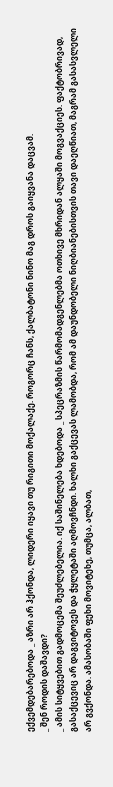ექვემდებარებოდა _ აზრი არ ჰქონდა, ლიდერი იყავი თუ რიგითი მოქალაქე. როგორც ჩანს, ქალბატონი ნინო მაგ დროს გაიყვანა დაცვამ.
_ შენ როდის დაშავდი?
_ ამის სიტყვებით გადმოცემა შეუძლებელია. იქ საშინელება ხდებოდა _ სპეცრაზმის წარმომადგენლებმა ოთხივე მხრიდან ალყაში მოგვაქციეს. ფაქტობრივად, გასაქცევიც არ დაგვიტოვეს და ჭყლეტაში აღმოვჩნდი. ხალხი გაქცევას ლამობდა, რომ ამ დაუნდობელი ნიღბიანებისთვის თავი დაეღწიათ, მაგრამ გასასვლელი არ გვქონდა. ამასობაში ფეხი მოვიტეხე, თუმცა, ალბათ,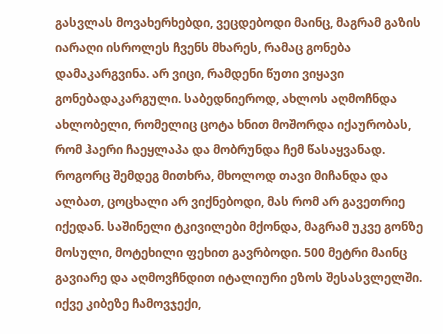გასვლას მოვახერხებდი, ვეცდებოდი მაინც, მაგრამ გაზის იარაღი ისროლეს ჩვენს მხარეს, რამაც გონება დამაკარგვინა. არ ვიცი, რამდენი წუთი ვიყავი გონებადაკარგული. საბედნიეროდ, ახლოს აღმოჩნდა ახლობელი, რომელიც ცოტა ხნით მოშორდა იქაურობას, რომ ჰაერი ჩაეყლაპა და მობრუნდა ჩემ წასაყვანად. როგორც შემდეგ მითხრა, მხოლოდ თავი მიჩანდა და ალბათ, ცოცხალი არ ვიქნებოდი, მას რომ არ გავეთრიე იქედან. საშინელი ტკივილები მქონდა, მაგრამ უკვე გონზე მოსული, მოტეხილი ფეხით გავრბოდი. 500 მეტრი მაინც გავიარე და აღმოვჩნდით იტალიური ეზოს შესასვლელში. იქვე კიბეზე ჩამოვჯექი,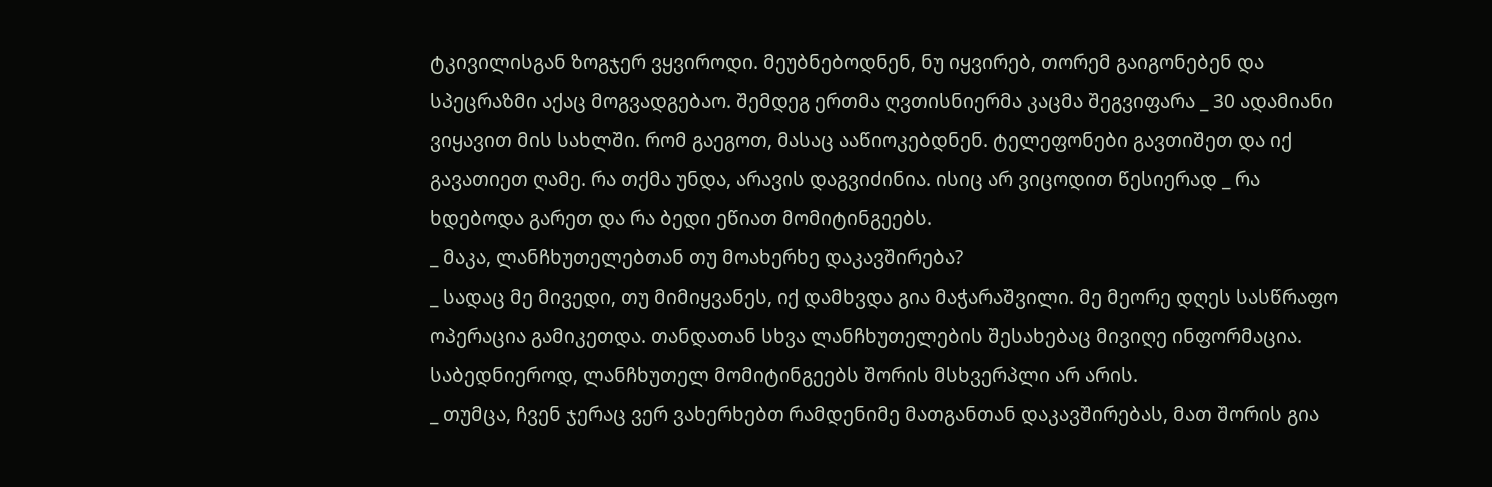ტკივილისგან ზოგჯერ ვყვიროდი. მეუბნებოდნენ, ნუ იყვირებ, თორემ გაიგონებენ და სპეცრაზმი აქაც მოგვადგებაო. შემდეგ ერთმა ღვთისნიერმა კაცმა შეგვიფარა _ 30 ადამიანი ვიყავით მის სახლში. რომ გაეგოთ, მასაც ააწიოკებდნენ. ტელეფონები გავთიშეთ და იქ გავათიეთ ღამე. რა თქმა უნდა, არავის დაგვიძინია. ისიც არ ვიცოდით წესიერად _ რა ხდებოდა გარეთ და რა ბედი ეწიათ მომიტინგეებს.
_ მაკა, ლანჩხუთელებთან თუ მოახერხე დაკავშირება?
_ სადაც მე მივედი, თუ მიმიყვანეს, იქ დამხვდა გია მაჭარაშვილი. მე მეორე დღეს სასწრაფო ოპერაცია გამიკეთდა. თანდათან სხვა ლანჩხუთელების შესახებაც მივიღე ინფორმაცია. საბედნიეროდ, ლანჩხუთელ მომიტინგეებს შორის მსხვერპლი არ არის.
_ თუმცა, ჩვენ ჯერაც ვერ ვახერხებთ რამდენიმე მათგანთან დაკავშირებას, მათ შორის გია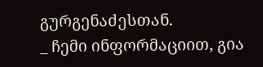გურგენაძესთან.
_ ჩემი ინფორმაციით, გია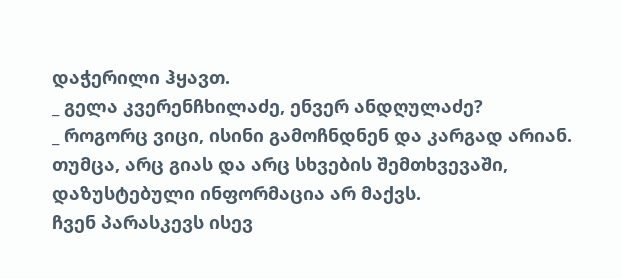დაჭერილი ჰყავთ.
_ გელა კვერენჩხილაძე, ენვერ ანდღულაძე?
_ როგორც ვიცი, ისინი გამოჩნდნენ და კარგად არიან. თუმცა, არც გიას და არც სხვების შემთხვევაში, დაზუსტებული ინფორმაცია არ მაქვს.
ჩვენ პარასკევს ისევ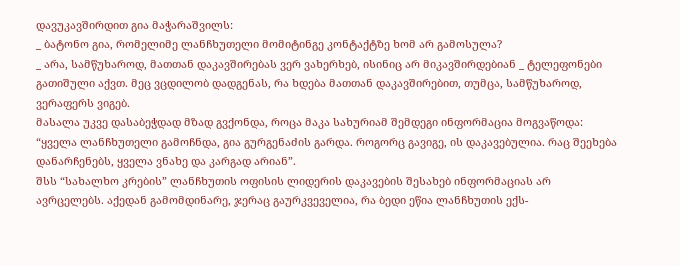დავუკავშირდით გია მაჭარაშვილს:
_ ბატონო გია, რომელიმე ლანჩხუთელი მომიტინგე კონტაქტზე ხომ არ გამოსულა?
_ არა, სამწუხაროდ, მათთან დაკავშირებას ვერ ვახერხებ, ისინიც არ მიკავშირდებიან _ ტელეფონები გათიშული აქვთ. მეც ვცდილობ დადგენას, რა ხდება მათთან დაკავშირებით, თუმცა, სამწუხაროდ, ვერაფერს ვიგებ.
მასალა უკვე დასაბეჭდად მზად გვქონდა, როცა მაკა სახურიამ შემდეგი ინფორმაცია მოგვაწოდა: “ყველა ლანჩხუთელი გამოჩნდა, გია გურგენაძის გარდა. როგორც გავიგე, ის დაკავებულია. რაც შეეხება დანარჩენებს, ყველა ვნახე და კარგად არიან”.
შსს “სახალხო კრების” ლანჩხუთის ოფისის ლიდერის დაკავების შესახებ ინფორმაციას არ ავრცელებს. აქედან გამომდინარე, ჯერაც გაურკვეველია, რა ბედი ეწია ლანჩხუთის ექს-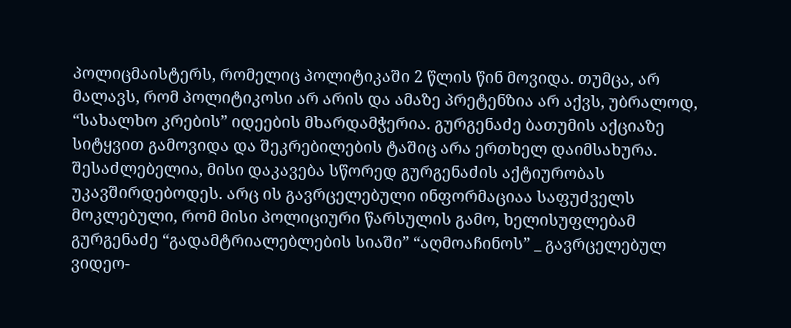პოლიცმაისტერს, რომელიც პოლიტიკაში 2 წლის წინ მოვიდა. თუმცა, არ მალავს, რომ პოლიტიკოსი არ არის და ამაზე პრეტენზია არ აქვს, უბრალოდ, “სახალხო კრების” იდეების მხარდამჭერია. გურგენაძე ბათუმის აქციაზე სიტყვით გამოვიდა და შეკრებილების ტაშიც არა ერთხელ დაიმსახურა. შესაძლებელია, მისი დაკავება სწორედ გურგენაძის აქტიურობას უკავშირდებოდეს. არც ის გავრცელებული ინფორმაციაა საფუძველს მოკლებული, რომ მისი პოლიციური წარსულის გამო, ხელისუფლებამ გურგენაძე “გადამტრიალებლების სიაში” “აღმოაჩინოს” _ გავრცელებულ ვიდეო-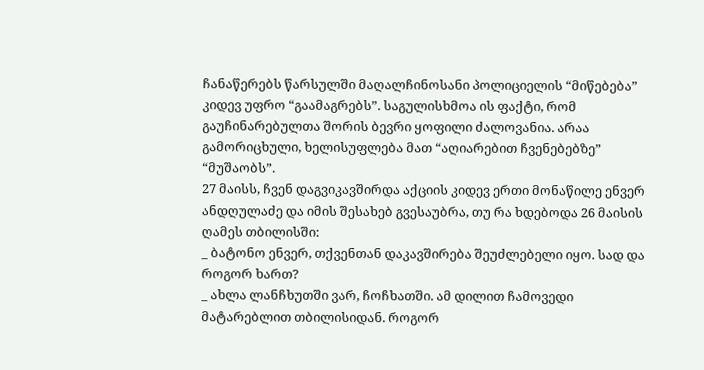ჩანაწერებს წარსულში მაღალჩინოსანი პოლიციელის “მიწებება” კიდევ უფრო “გაამაგრებს”. საგულისხმოა ის ფაქტი, რომ გაუჩინარებულთა შორის ბევრი ყოფილი ძალოვანია. არაა გამორიცხული, ხელისუფლება მათ “აღიარებით ჩვენებებზე” “მუშაობს”.
27 მაისს, ჩვენ დაგვიკავშირდა აქციის კიდევ ერთი მონაწილე ენვერ ანდღულაძე და იმის შესახებ გვესაუბრა, თუ რა ხდებოდა 26 მაისის ღამეს თბილისში:
_ ბატონო ენვერ, თქვენთან დაკავშირება შეუძლებელი იყო. სად და როგორ ხართ?
_ ახლა ლანჩხუთში ვარ, ჩოჩხათში. ამ დილით ჩამოვედი მატარებლით თბილისიდან. როგორ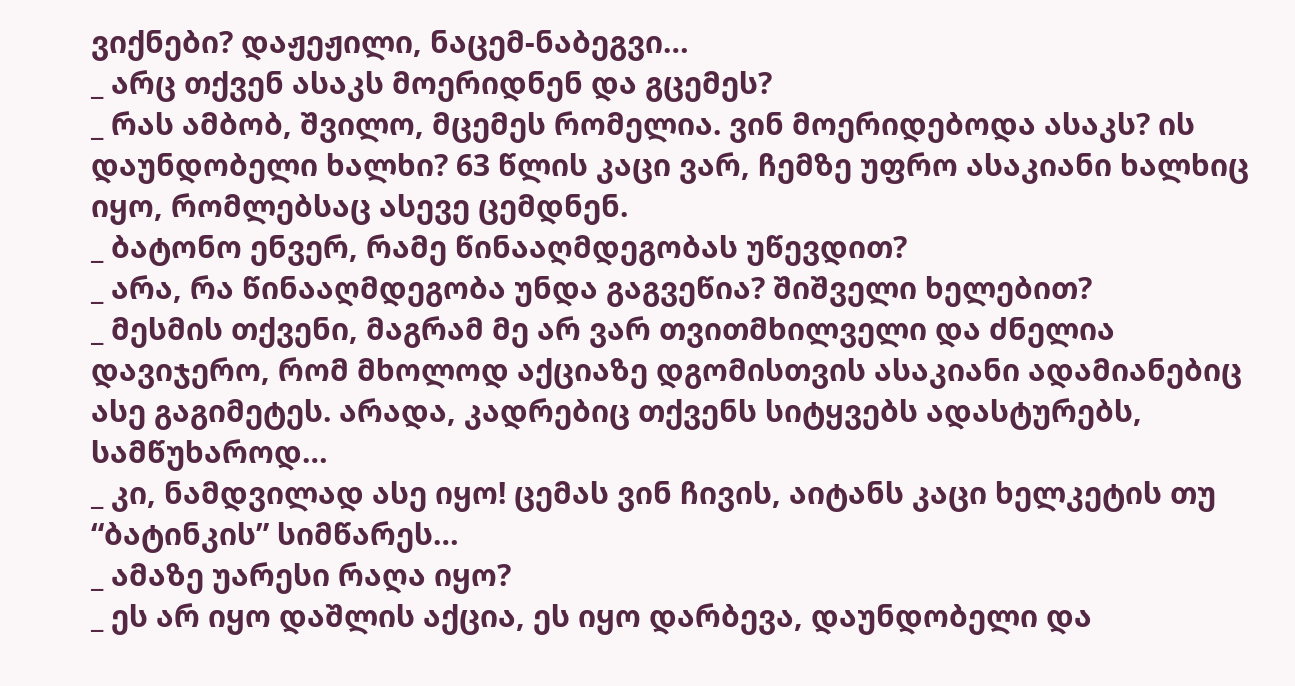ვიქნები? დაჟეჟილი, ნაცემ-ნაბეგვი…
_ არც თქვენ ასაკს მოერიდნენ და გცემეს?
_ რას ამბობ, შვილო, მცემეს რომელია. ვინ მოერიდებოდა ასაკს? ის დაუნდობელი ხალხი? 63 წლის კაცი ვარ, ჩემზე უფრო ასაკიანი ხალხიც იყო, რომლებსაც ასევე ცემდნენ.
_ ბატონო ენვერ, რამე წინააღმდეგობას უწევდით?
_ არა, რა წინააღმდეგობა უნდა გაგვეწია? შიშველი ხელებით?
_ მესმის თქვენი, მაგრამ მე არ ვარ თვითმხილველი და ძნელია დავიჯერო, რომ მხოლოდ აქციაზე დგომისთვის ასაკიანი ადამიანებიც ასე გაგიმეტეს. არადა, კადრებიც თქვენს სიტყვებს ადასტურებს, სამწუხაროდ…
_ კი, ნამდვილად ასე იყო! ცემას ვინ ჩივის, აიტანს კაცი ხელკეტის თუ “ბატინკის” სიმწარეს…
_ ამაზე უარესი რაღა იყო?
_ ეს არ იყო დაშლის აქცია, ეს იყო დარბევა, დაუნდობელი და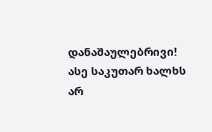დანაშაულებრივი! ასე საკუთარ ხალხს არ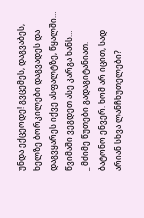უნდა ექცეოდე! გვცემეს, დაგვაბეს, ხელზე ბორკილები დაგვადეს და დაგვყარეს იქვე ასფალტზე, წყალში… წვიმაში ვეგდეთ ასე კარგა ხანს…
_ მძიმე წუთები გადაგიტანიათ. ბატონო ენვერ. ხომ არ იცით, სად არიან სხვა ლანჩხუთელები?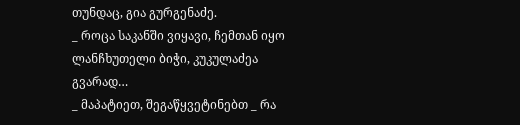თუნდაც, გია გურგენაძე.
_ როცა საკანში ვიყავი, ჩემთან იყო ლანჩხუთელი ბიჭი, კუკულაძეა გვარად…
_ მაპატიეთ, შეგაწყვეტინებთ _ რა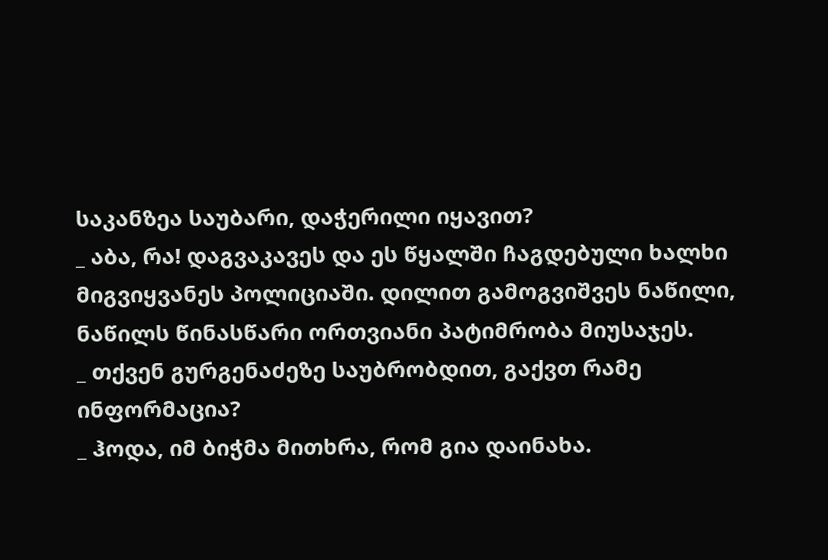საკანზეა საუბარი, დაჭერილი იყავით?
_ აბა, რა! დაგვაკავეს და ეს წყალში ჩაგდებული ხალხი მიგვიყვანეს პოლიციაში. დილით გამოგვიშვეს ნაწილი, ნაწილს წინასწარი ორთვიანი პატიმრობა მიუსაჯეს.
_ თქვენ გურგენაძეზე საუბრობდით, გაქვთ რამე ინფორმაცია?
_ ჰოდა, იმ ბიჭმა მითხრა, რომ გია დაინახა.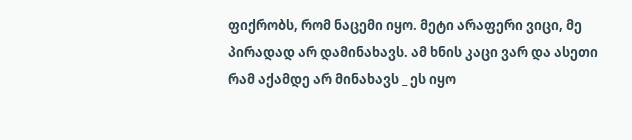ფიქრობს, რომ ნაცემი იყო. მეტი არაფერი ვიცი, მე პირადად არ დამინახავს. ამ ხნის კაცი ვარ და ასეთი რამ აქამდე არ მინახავს _ ეს იყო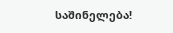საშინელება!